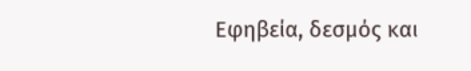Εφηβεία, δεσμός και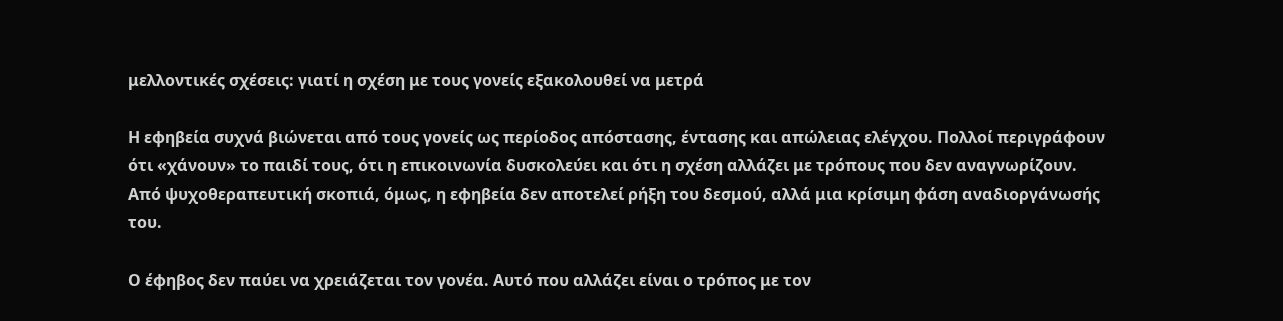μελλοντικές σχέσεις: γιατί η σχέση με τους γονείς εξακολουθεί να μετρά

Η εφηβεία συχνά βιώνεται από τους γονείς ως περίοδος απόστασης, έντασης και απώλειας ελέγχου. Πολλοί περιγράφουν ότι «χάνουν» το παιδί τους, ότι η επικοινωνία δυσκολεύει και ότι η σχέση αλλάζει με τρόπους που δεν αναγνωρίζουν. Από ψυχοθεραπευτική σκοπιά, όμως, η εφηβεία δεν αποτελεί ρήξη του δεσμού, αλλά μια κρίσιμη φάση αναδιοργάνωσής του.

Ο έφηβος δεν παύει να χρειάζεται τον γονέα. Αυτό που αλλάζει είναι ο τρόπος με τον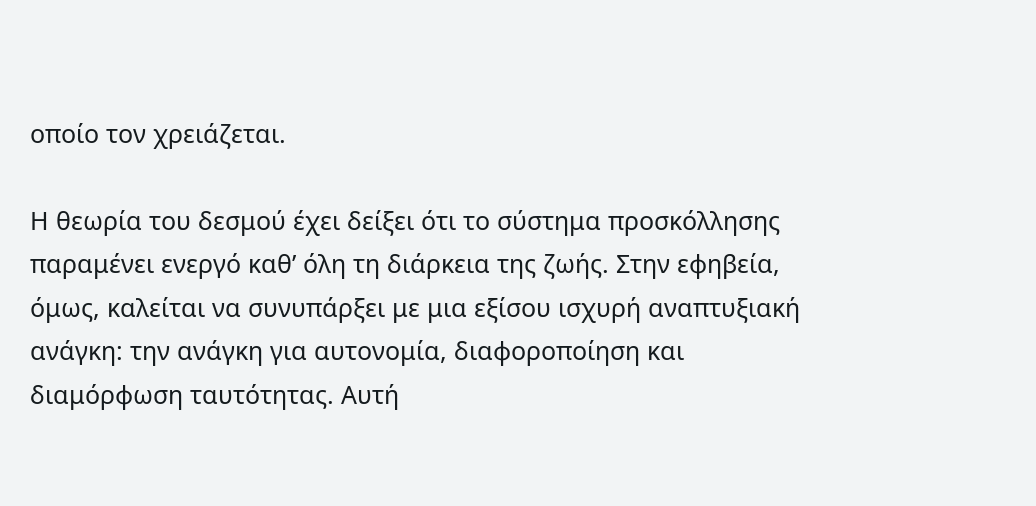οποίο τον χρειάζεται.

Η θεωρία του δεσμού έχει δείξει ότι το σύστημα προσκόλλησης παραμένει ενεργό καθ’ όλη τη διάρκεια της ζωής. Στην εφηβεία, όμως, καλείται να συνυπάρξει με μια εξίσου ισχυρή αναπτυξιακή ανάγκη: την ανάγκη για αυτονομία, διαφοροποίηση και διαμόρφωση ταυτότητας. Αυτή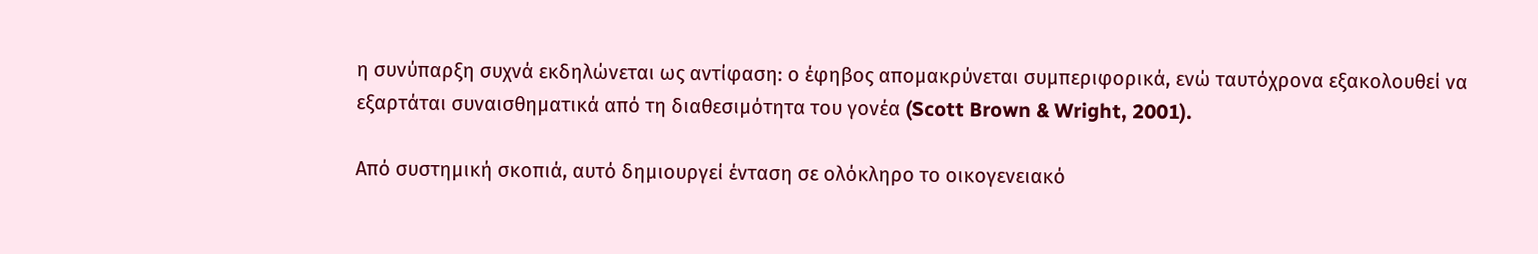η συνύπαρξη συχνά εκδηλώνεται ως αντίφαση: ο έφηβος απομακρύνεται συμπεριφορικά, ενώ ταυτόχρονα εξακολουθεί να εξαρτάται συναισθηματικά από τη διαθεσιμότητα του γονέα (Scott Brown & Wright, 2001).

Από συστημική σκοπιά, αυτό δημιουργεί ένταση σε ολόκληρο το οικογενειακό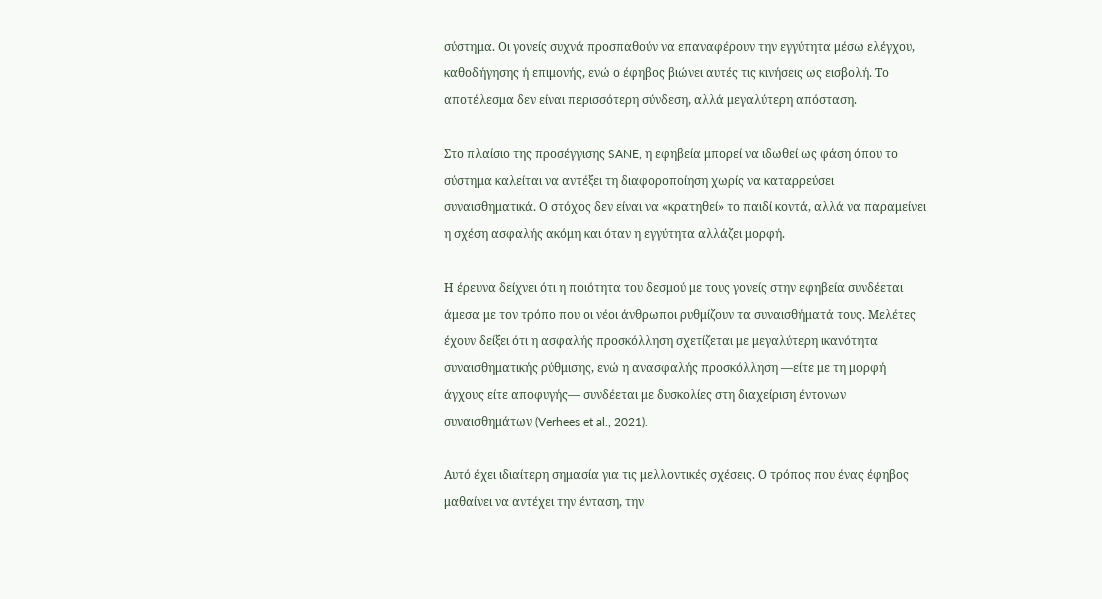σύστημα. Οι γονείς συχνά προσπαθούν να επαναφέρουν την εγγύτητα μέσω ελέγχου, καθοδήγησης ή επιμονής, ενώ ο έφηβος βιώνει αυτές τις κινήσεις ως εισβολή. Το αποτέλεσμα δεν είναι περισσότερη σύνδεση, αλλά μεγαλύτερη απόσταση.

Στο πλαίσιο της προσέγγισης SANE, η εφηβεία μπορεί να ιδωθεί ως φάση όπου το σύστημα καλείται να αντέξει τη διαφοροποίηση χωρίς να καταρρεύσει συναισθηματικά. Ο στόχος δεν είναι να «κρατηθεί» το παιδί κοντά, αλλά να παραμείνει η σχέση ασφαλής ακόμη και όταν η εγγύτητα αλλάζει μορφή.

Η έρευνα δείχνει ότι η ποιότητα του δεσμού με τους γονείς στην εφηβεία συνδέεται άμεσα με τον τρόπο που οι νέοι άνθρωποι ρυθμίζουν τα συναισθήματά τους. Μελέτες έχουν δείξει ότι η ασφαλής προσκόλληση σχετίζεται με μεγαλύτερη ικανότητα συναισθηματικής ρύθμισης, ενώ η ανασφαλής προσκόλληση —είτε με τη μορφή άγχους είτε αποφυγής— συνδέεται με δυσκολίες στη διαχείριση έντονων συναισθημάτων (Verhees et al., 2021).

Αυτό έχει ιδιαίτερη σημασία για τις μελλοντικές σχέσεις. Ο τρόπος που ένας έφηβος μαθαίνει να αντέχει την ένταση, την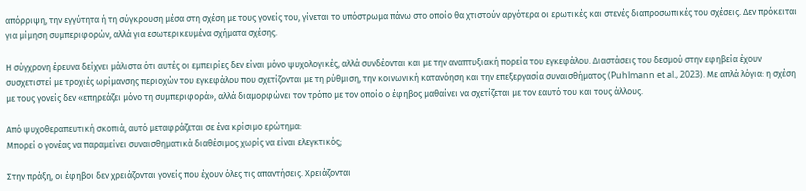απόρριψη, την εγγύτητα ή τη σύγκρουση μέσα στη σχέση με τους γονείς του, γίνεται το υπόστρωμα πάνω στο οποίο θα χτιστούν αργότερα οι ερωτικές και στενές διαπροσωπικές του σχέσεις. Δεν πρόκειται για μίμηση συμπεριφορών, αλλά για εσωτερικευμένα σχήματα σχέσης.

Η σύγχρονη έρευνα δείχνει μάλιστα ότι αυτές οι εμπειρίες δεν είναι μόνο ψυχολογικές, αλλά συνδέονται και με την αναπτυξιακή πορεία του εγκεφάλου. Διαστάσεις του δεσμού στην εφηβεία έχουν συσχετιστεί με τροχιές ωρίμανσης περιοχών του εγκεφάλου που σχετίζονται με τη ρύθμιση, την κοινωνική κατανόηση και την επεξεργασία συναισθήματος (Puhlmann et al., 2023). Με απλά λόγια: η σχέση με τους γονείς δεν «επηρεάζει μόνο τη συμπεριφορά», αλλά διαμορφώνει τον τρόπο με τον οποίο ο έφηβος μαθαίνει να σχετίζεται με τον εαυτό του και τους άλλους.

Από ψυχοθεραπευτική σκοπιά, αυτό μεταφράζεται σε ένα κρίσιμο ερώτημα:
Μπορεί ο γονέας να παραμείνει συναισθηματικά διαθέσιμος χωρίς να είναι ελεγκτικός;

Στην πράξη, οι έφηβοι δεν χρειάζονται γονείς που έχουν όλες τις απαντήσεις. Χρειάζονται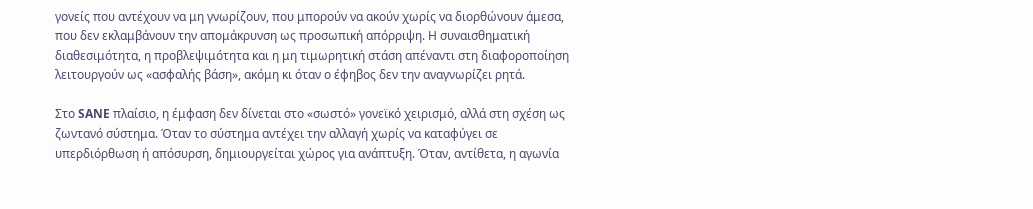γονείς που αντέχουν να μη γνωρίζουν, που μπορούν να ακούν χωρίς να διορθώνουν άμεσα, που δεν εκλαμβάνουν την απομάκρυνση ως προσωπική απόρριψη. Η συναισθηματική διαθεσιμότητα, η προβλεψιμότητα και η μη τιμωρητική στάση απέναντι στη διαφοροποίηση λειτουργούν ως «ασφαλής βάση», ακόμη κι όταν ο έφηβος δεν την αναγνωρίζει ρητά.

Στο SANE πλαίσιο, η έμφαση δεν δίνεται στο «σωστό» γονεϊκό χειρισμό, αλλά στη σχέση ως ζωντανό σύστημα. Όταν το σύστημα αντέχει την αλλαγή χωρίς να καταφύγει σε υπερδιόρθωση ή απόσυρση, δημιουργείται χώρος για ανάπτυξη. Όταν, αντίθετα, η αγωνία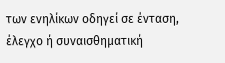των ενηλίκων οδηγεί σε ένταση, έλεγχο ή συναισθηματική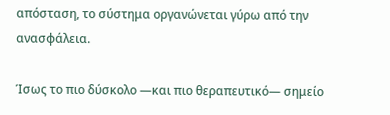απόσταση, το σύστημα οργανώνεται γύρω από την ανασφάλεια.

Ίσως το πιο δύσκολο —και πιο θεραπευτικό— σημείο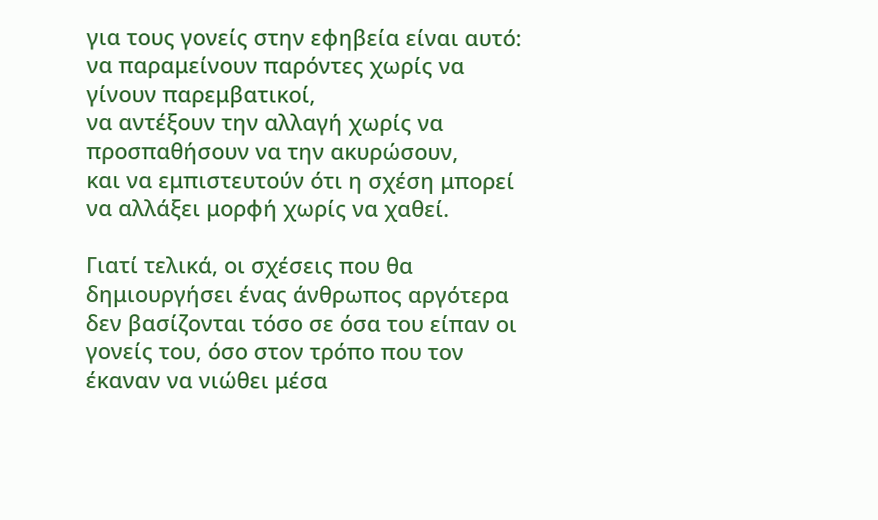για τους γονείς στην εφηβεία είναι αυτό:
να παραμείνουν παρόντες χωρίς να γίνουν παρεμβατικοί,
να αντέξουν την αλλαγή χωρίς να προσπαθήσουν να την ακυρώσουν,
και να εμπιστευτούν ότι η σχέση μπορεί να αλλάξει μορφή χωρίς να χαθεί.

Γιατί τελικά, οι σχέσεις που θα δημιουργήσει ένας άνθρωπος αργότερα δεν βασίζονται τόσο σε όσα του είπαν οι γονείς του, όσο στον τρόπο που τον έκαναν να νιώθει μέσα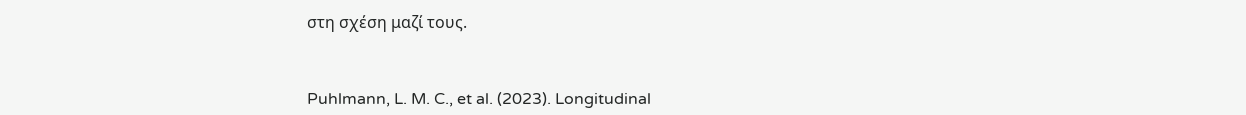στη σχέση μαζί τους.



Puhlmann, L. M. C., et al. (2023). Longitudinal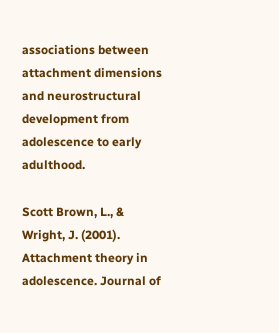associations between attachment dimensions and neurostructural development from adolescence to early adulthood.

Scott Brown, L., & Wright, J. (2001). Attachment theory in adolescence. Journal of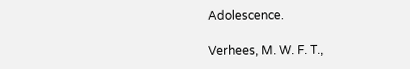Adolescence.

Verhees, M. W. F. T.,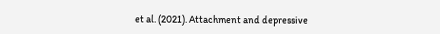et al. (2021). Attachment and depressive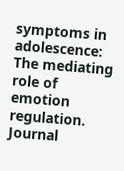symptoms in adolescence: The mediating role of emotion regulation. Journal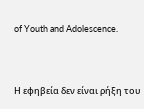of Youth and Adolescence.



Η εφηβεία δεν είναι ρήξη του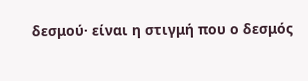δεσμού· είναι η στιγμή που ο δεσμός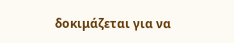δοκιμάζεται για να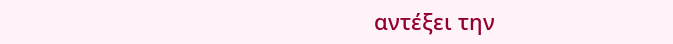αντέξει την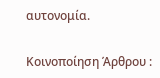αυτονομία.

Κοινοποίηση Άρθρου :